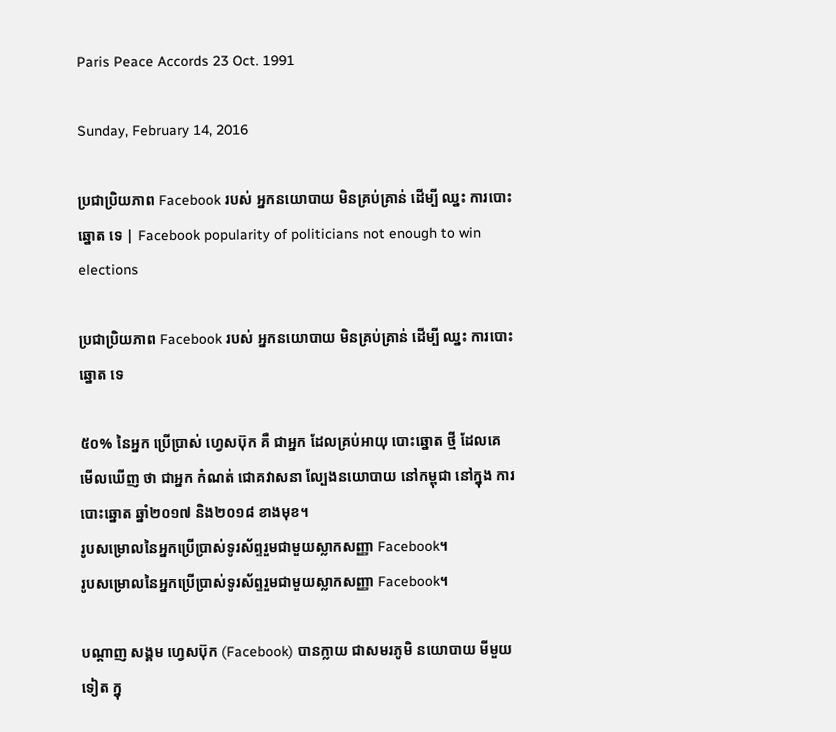Paris Peace Accords 23 Oct. 1991

Sunday, February 14, 2016

ប្រជាប្រិយភាព Facebook របស់ អ្នកនយោបាយ មិនគ្រប់គ្រាន់ ដើម្បី ឈ្នះ ការបោះឆ្នោត ទេ | Facebook popularity of politicians not enough to win elections

ប្រជាប្រិយភាព Facebook របស់ អ្នកនយោបាយ មិនគ្រប់គ្រាន់ ដើម្បី ឈ្នះ ការបោះឆ្នោត ទេ

៥០% នៃអ្នក ប្រើប្រាស់ ហ្វេសប៊ុក គឺ ជាអ្នក ដែលគ្រប់អាយុ បោះឆ្នោត ថ្មី ដែលគេ មើលឃើញ ថា ជាអ្នក កំណត់ ជោគវាសនា ល្បែងនយោបាយ នៅកម្ពុជា នៅក្នុង ការបោះឆ្នោត ឆ្នាំ២០១៧ និង២០១៨ ខាងមុខ។
រូបសម្រោលនៃអ្នកប្រើប្រាស់ទូរស័ព្ទរួមជាមួយស្លាកសញ្ញា Facebook។
រូបសម្រោលនៃអ្នកប្រើប្រាស់ទូរស័ព្ទរួមជាមួយស្លាកសញ្ញា Facebook។

បណ្តាញ សង្គម ហ្វេសប៊ុក (Facebook) បានក្លាយ ជាសមរភូមិ នយោបាយ មីមួយទៀត ក្នុ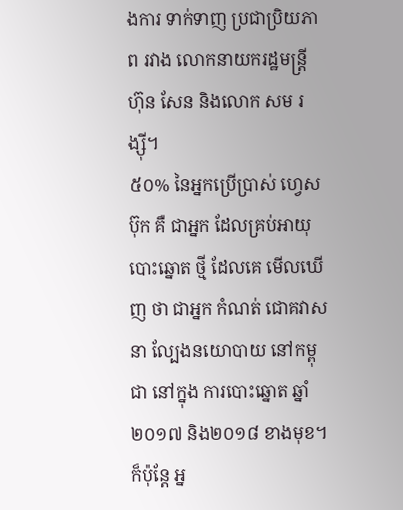ងការ ទាក់ទាញ ប្រជាប្រិយភាព រវាង លោកនាយករដ្ឋមន្រ្តី ហ៊ុន សែន និងលោក សម រង្ស៊ី។
៥០% នៃអ្នកប្រើប្រាស់ ហ្វេសប៊ុក គឺ ជាអ្នក ដែលគ្រប់អាយុ បោះឆ្នោត ថ្មី ដែលគេ មើលឃើញ ថា ជាអ្នក កំណត់ ជោគវាសនា ល្បែងនយោបាយ នៅកម្ពុជា នៅក្នុង ការបោះឆ្នោត ឆ្នាំ២០១៧ និង២០១៨ ខាងមុខ។  ក៏ប៉ុន្តែ អ្ន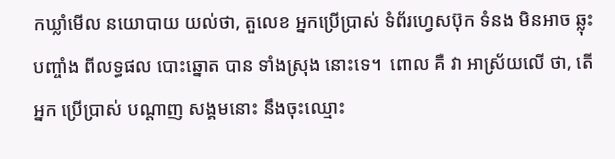កឃ្លាំមើល នយោបាយ យល់ថា, តួលេខ អ្នកប្រើប្រាស់ ទំព័រហ្វេសប៊ុក ទំនង មិនអាច ឆ្លុះបញ្ចាំង ពីលទ្ធផល បោះឆ្នោត បាន ទាំងស្រុង នោះទេ។  ពោល គឺ វា អាស្រ័យលើ ថា, តើ អ្នក ប្រើប្រាស់ បណ្តាញ សង្គមនោះ នឹងចុះឈ្មោះ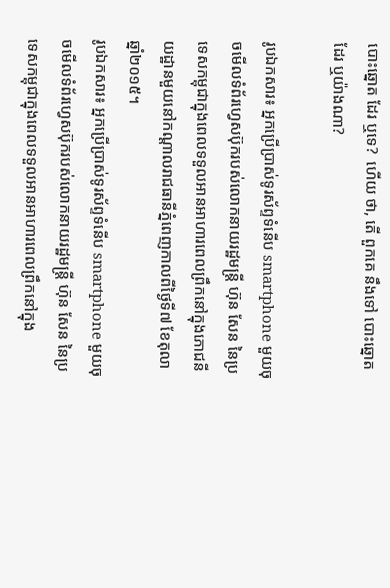បោះឆ្នោត ដែរ ឬទេ?  ហើយ ថា, តើ ពួកគេ នឹងទៅ បោះឆ្នោត ដែរ ឬយ៉ាងណា?

រូបឯកសារ៖ អ្នកប្រើប្រាស់ទូរស័ព្ទទំនើប smartphone មួយចុចមើលទំព័រហ្វេសប៊ុករបស់លោកនាយរដ្ឋមន្ត្រី ហ៊ុន សែន នៃប្រទេសកម្ពុជាក្នុងពេលទទួលអានអាហារពេលព្រឹកនៅក្នុងភោជនីយដ្ឋានមួយនៅកណ្តាលរាជធានីភ្នំពេញកាលពីថ្ងៃទី៧ ខែតុលា ឆ្នាំ២០១៥។
រូបឯកសារ៖ អ្នកប្រើប្រាស់ទូរស័ព្ទទំនើប smartphone មួយចុចមើលទំព័រហ្វេសប៊ុករបស់លោកនាយរដ្ឋមន្ត្រី ហ៊ុន សែន នៃប្រទេសកម្ពុជាក្នុងពេលទទួលអានអាហារពេលព្រឹកនៅក្នុង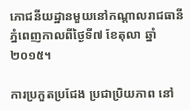ភោជនីយដ្ឋានមួយនៅកណ្តាលរាជធានីភ្នំពេញកាលពីថ្ងៃទី៧ ខែតុលា ឆ្នាំ២០១៥។

ការប្រកួតប្រជែង ប្រជាប្រិយភាព នៅ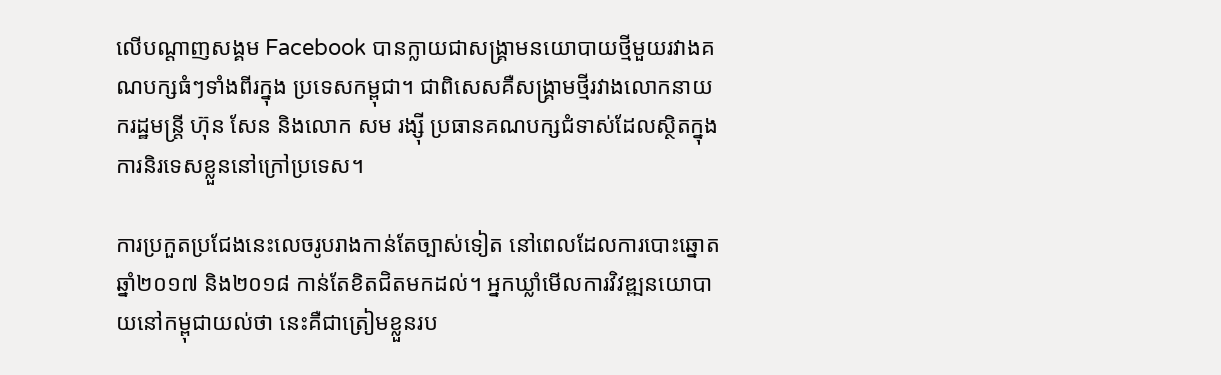លើបណ្ដាញសង្គម Facebook បានក្លាយជាសង្គ្រាមនយោបាយថ្មីមួយរវាងគណបក្សធំៗទាំងពីរក្នុង ប្រទេសកម្ពុជា។ ជាពិសេសគឺសង្គ្រាមថ្មីរវាងលោកនាយករដ្ឋមន្ត្រី ហ៊ុន សែន និងលោក សម រង្ស៊ី ប្រធានគណបក្សជំទាស់ដែលស្ថិតក្នុងការនិរទេសខ្លួននៅក្រៅប្រទេស។

ការប្រកួតប្រជែងនេះលេចរូបរាងកាន់តែច្បាស់ទៀត នៅពេលដែលការបោះឆ្នោតឆ្នាំ២០១៧ និង២០១៨ កាន់តែខិតជិតមកដល់។ អ្នកឃ្លាំមើលការវិវឌ្ឍនយោបាយនៅកម្ពុជាយល់ថា នេះគឺជាត្រៀមខ្លួនរប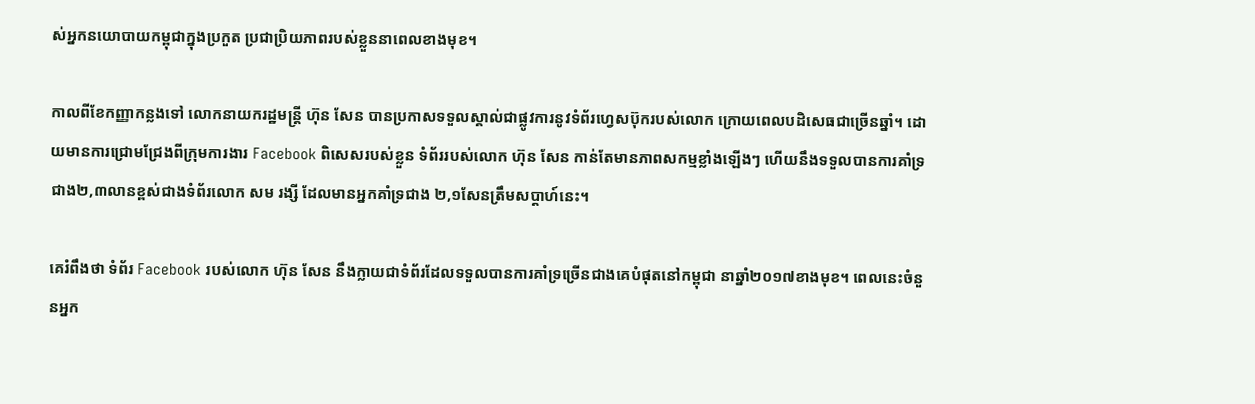ស់អ្នកនយោបាយកម្ពុជាក្នុងប្រកួត ប្រជាប្រិយភាពរបស់ខ្លួននាពេលខាងមុខ។

កាលពីខែកញ្ញាកន្លងទៅ លោកនាយករដ្ឋមន្ត្រី ហ៊ុន សែន បានប្រកាសទទួលស្គាល់ជាផ្លូវការនូវទំព័រហ្វេសប៊ុករបស់លោក ក្រោយពេលបដិសេធជាច្រើនឆ្នាំ។ ដោយមានការជ្រោមជ្រែងពីក្រុមការងារ Facebook ពិសេសរបស់ខ្លួន ទំព័ររបស់លោក ហ៊ុន សែន កាន់តែមានភាពសកម្មខ្លាំងឡើងៗ ហើយនឹងទទួលបានការគាំទ្រជាង២,៣លានខ្ពស់ជាងទំព័រលោក សម រង្សី ដែលមានអ្នកគាំទ្រជាង ២,១សែនត្រឹមសប្តាហ៍នេះ។

គេរំពឹងថា ទំព័រ Facebook របស់លោក ហ៊ុន សែន នឹងក្លាយជាទំព័រដែលទទួលបានការគាំទ្រច្រើនជាងគេបំផុតនៅកម្ពុជា នាឆ្នាំ២០១៧ខាងមុខ។ ពេលនេះចំនួនអ្នក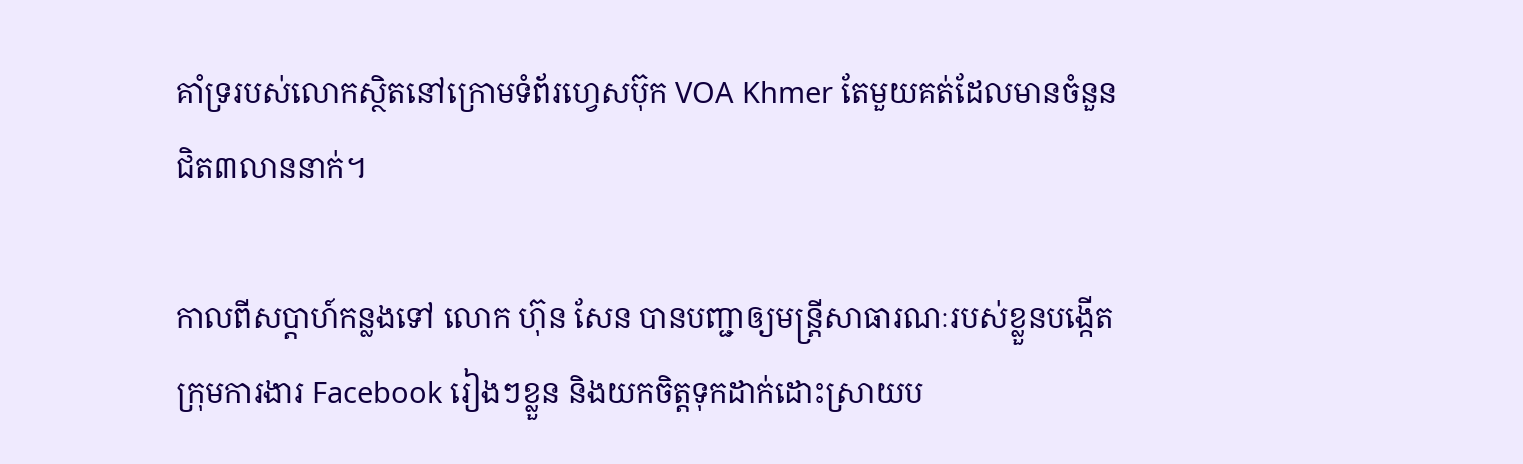គាំទ្ររបស់លោកស្ថិតនៅក្រោមទំព័រហ្វេសប៊ុក VOA Khmer តែមួយគត់ដែលមានចំនួនជិត៣លាននាក់។

កាលពីសប្តាហ៍កន្លងទៅ លោក ហ៊ុន សែន បានបញ្ជាឲ្យមន្ត្រីសាធារណៈរបស់ខ្លួនបង្កើតក្រុមការងារ Facebook រៀងៗខ្លួន និងយកចិត្តទុកដាក់ដោះស្រាយប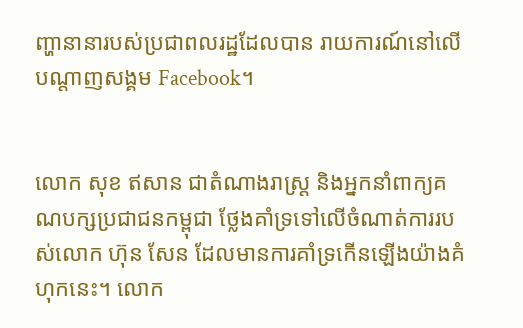ញ្ហានានារបស់ប្រជាពលរដ្ឋដែលបាន រាយការណ៍នៅលើបណ្តាញសង្គម Facebook។


លោក សុខ ឥសាន ជាតំណាងរាស្ត្រ និងអ្នកនាំពាក្យគណបក្សប្រជាជនកម្ពុជា ថ្លែងគាំទ្រទៅលើចំណាត់ការរបស់លោក ហ៊ុន សែន ដែលមានការគាំទ្រកើនឡើងយ៉ាងគំហុកនេះ។ លោក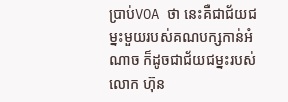ប្រាប់VOA ថា នេះគឺជាជ័យជម្នះមួយរបស់គណបក្សកាន់អំណាច ក៏ដូចជាជ័យជម្នះរបស់លោក ហ៊ុន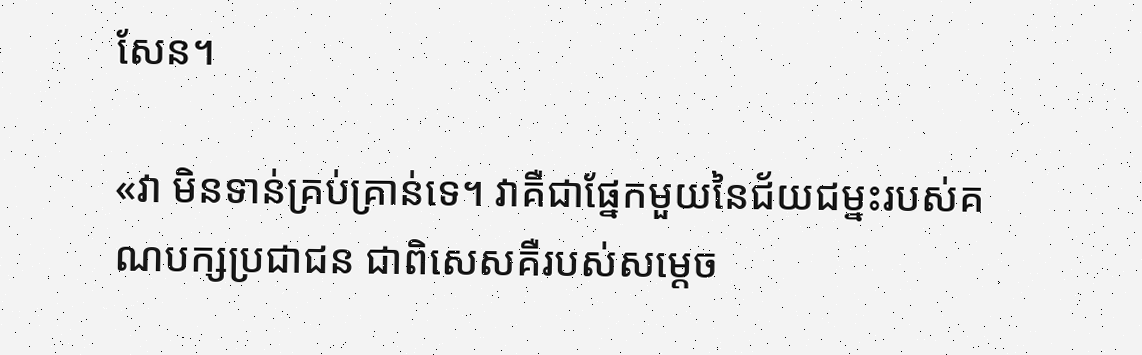សែន។

«វា មិនទាន់គ្រប់គ្រាន់ទេ។ វាគឺជាផ្នែកមួយនៃជ័យជម្នះរបស់គណបក្សប្រជាជន ជាពិសេសគឺរបស់សម្តេច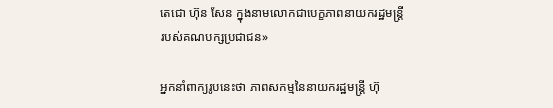តេជោ ហ៊ុន សែន ក្នុងនាមលោកជាបេក្ខភាពនាយករដ្ឋមន្ត្រីរបស់គណបក្សប្រជាជន»

អ្នកនាំពាក្យរូបនេះថា ភាពសកម្មនៃនាយករដ្ឋមន្ត្រី ហ៊ុ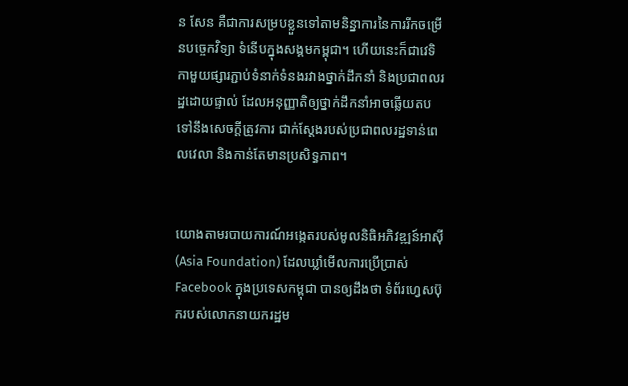ន សែន គឺជាការសម្របខ្លួនទៅតាមនិន្នាការនៃការរីកចម្រើនបច្ចេកវិទ្យា ទំនើបក្នុងសង្គមកម្ពុជា។ ហើយនេះក៏ជាវេទិកាមួយផ្សារភ្ជាប់ទំនាក់ទំនងរវាងថ្នាក់ដឹកនាំ និងប្រជាពលរដ្ឋដោយផ្ទាល់ ដែលអនុញ្ញាតិឲ្យថ្នាក់ដឹកនាំអាចឆ្លើយតបទៅនឹងសេចក្តីត្រូវការ ជាក់ស្តែងរបស់ប្រជាពលរដ្ឋទាន់ពេលវេលា និងកាន់តែមានប្រសិទ្ធភាព។


យោងតាមរបាយការណ៍អង្កេតរបស់មូលនិធិអភិវឌ្ឍន៍អាស៊ី (Asia Foundation) ដែលឃ្លាំមើលការប្រើប្រាស់ Facebook ក្នុងប្រទេសកម្ពុជា បានឲ្យដឹងថា ទំព័រហ្វេសប៊ុករបស់លោកនាយករដ្ឋម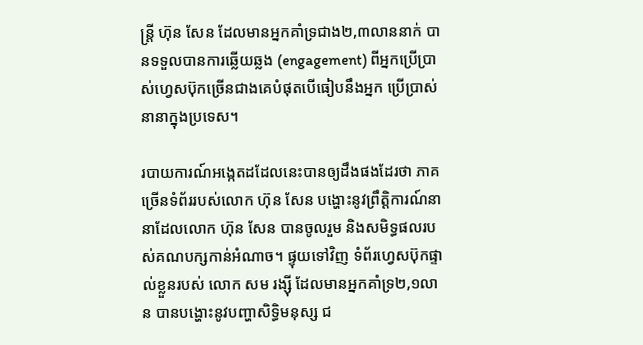ន្រ្តី ហ៊ុន សែន ដែលមានអ្នកគាំទ្រជាង២,៣លាននាក់ បានទទួលបានការឆ្លើយឆ្លង (engagement) ពីអ្នកប្រើប្រាស់ហ្វេសប៊ុកច្រើនជាងគេបំផុតបើធៀបនឹងអ្នក ប្រើប្រាស់នានាក្នុងប្រទេស។

របាយការណ៍អង្កេតដដែលនេះបានឲ្យដឹងផងដែរថា ភាគច្រើនទំព័ររបស់លោក ហ៊ុន សែន បង្ហោះនូវព្រឹត្តិការណ៍នានាដែលលោក ហ៊ុន សែន បានចូលរួម និងសមិទ្ធផលរបស់គណបក្សកាន់អំណាច។ ផ្ទុយទៅវិញ ទំព័រហ្វេសប៊ុកផ្ទាល់ខ្លួនរបស់ លោក សម រង្ស៊ី ដែលមានអ្នកគាំទ្រ២,១លាន បានបង្ហោះនូវបញ្ហាសិទ្ធិមនុស្ស ជ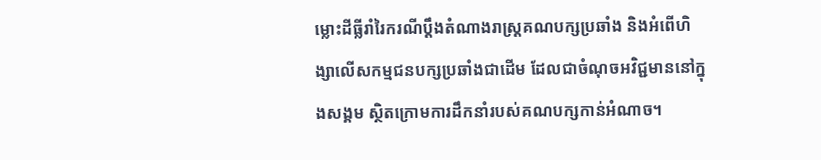ម្លោះដីធ្លីរាំរៃករណីប្តឹងតំណាងរាស្ត្រគណបក្សប្រឆាំង និងអំពើហិង្សាលើសកម្មជនបក្សប្រឆាំងជាដើម ដែលជាចំណុចអវិជ្ជមាននៅក្នុងសង្គម ស្ថិតក្រោមការដឹកនាំរបស់គណបក្សកាន់អំណាច។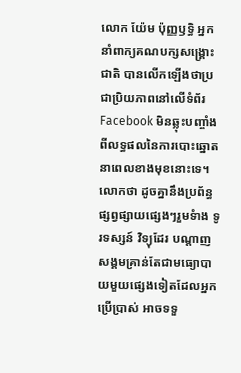លោក យ៉ែម ប៉ុញ្ញឫទ្ធិ អ្នកនាំពាក្យគណបក្សសង្គ្រោះជាតិ បានលើកឡើងថាប្រជាប្រិយភាពនៅលើទំព័រ Facebook មិនឆ្លុះបញ្ចាំងពីលទ្ធផលនៃការបោះឆ្នោតនាពេលខាងមុខនោះទេ។ លោកថា ដូចគ្នានឹងប្រព័ន្ធផ្សព្វផ្សាយផ្សេងៗរួមទំាង ទូរទស្សន៍ វិទ្យុដែរ បណ្តាញសង្គមគ្រាន់តែជាមធ្យោបាយមួយផ្សេងទៀតដែលអ្នកប្រើប្រាស់ អាចទទួ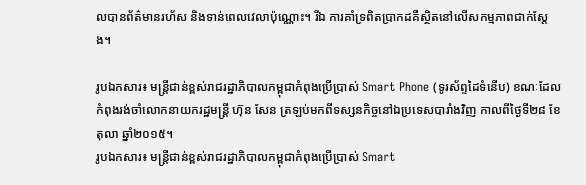លបានព័ត៌មានរហ័ស និងទាន់ពេលវេលាប៉ុណ្ណោះ។ រីឯ ការគាំទ្រពិតប្រាកដគឺស្ថិតនៅលើសកម្មភាពជាក់ស្តែង។

រូបឯកសារ៖ មន្រ្តីជាន់ខ្ពស់រាជរដ្ឋាភិបាលកម្ពុជាកំពុងប្រើប្រាស់ Smart Phone (ទូរស័ព្ទដៃទំនើប) ខណៈដែលកំពុងរង់ចាំលោកនាយករដ្ឋមន្ត្រី ហ៊ុន សែន ត្រឡប់មកពីទស្សនកិច្ចនៅឯប្រទេសបារាំងវិញ កាលពីថ្ងៃទី២៨ ខែតុលា ឆ្នាំ២០១៥។
រូបឯកសារ៖ មន្រ្តីជាន់ខ្ពស់រាជរដ្ឋាភិបាលកម្ពុជាកំពុងប្រើប្រាស់ Smart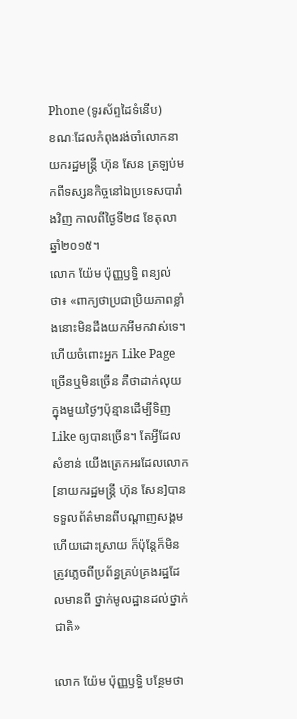Phone (ទូរស័ព្ទដៃទំនើប)
ខណៈដែលកំពុងរង់ចាំលោកនាយករដ្ឋមន្ត្រី ហ៊ុន សែន ត្រឡប់មកពីទស្សនកិច្ចនៅឯប្រទេសបារាំងវិញ កាលពីថ្ងៃទី២៨ ខែតុលា ឆ្នាំ២០១៥។
លោក យ៉ែម ប៉ុញ្ញឫទ្ធិ ពន្យល់ថា៖ «ពាក្យថាប្រជាប្រិយភាពខ្លាំងនោះមិនដឹងយកអីមកវាស់ទេ។ ហើយចំពោះអ្នក Like Page ច្រើនឬមិនច្រើន គឺថាដាក់លុយក្នុងមួយថ្ងៃៗប៉ុន្មានដើម្បីទិញ Like ឲ្យបានច្រើន។ តែអ្វីដែលសំខាន់ យើងត្រេកអរដែលលោក[នាយករដ្ឋមន្ត្រី ហ៊ុន សែន]បានទទួលព័ត៌មានពីបណ្តាញសង្គម ហើយដោះស្រាយ ក៏ប៉ុន្តែក៏មិនត្រូវភ្លេចពីប្រព័ន្ធគ្រប់គ្រងរដ្ឋដែលមានពី ថ្នាក់មូលដ្ឋានដល់ថ្នាក់ជាតិ»

លោក យ៉ែម ប៉ុញ្ញឫទ្ធិ បន្ថែមថា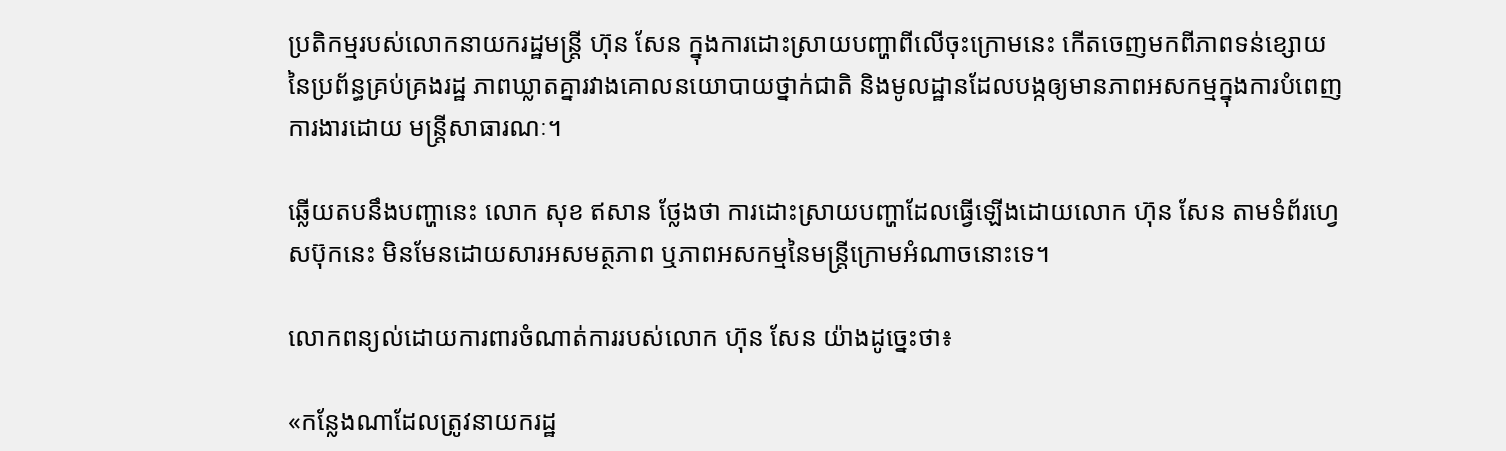ប្រតិកម្មរបស់លោកនាយករដ្ឋមន្ត្រី ហ៊ុន សែន ក្នុងការដោះស្រាយបញ្ហាពីលើចុះក្រោមនេះ កើតចេញមកពីភាពទន់ខ្សោយនៃប្រព័ន្ធគ្រប់គ្រងរដ្ឋ ភាពឃ្លាតគ្នារវាងគោលនយោបាយថ្នាក់ជាតិ និងមូលដ្ឋានដែលបង្កឲ្យមានភាពអសកម្មក្នុងការបំពេញការងារដោយ មន្ត្រីសាធារណៈ។

ឆ្លើយតបនឹងបញ្ហានេះ លោក សុខ ឥសាន ថ្លែងថា ការដោះស្រាយបញ្ហាដែលធ្វើឡើងដោយលោក ហ៊ុន សែន តាមទំព័រហ្វេសប៊ុកនេះ មិនមែនដោយសារអសមត្ថភាព ឬភាពអសកម្មនៃមន្រ្តីក្រោមអំណាចនោះទេ។

លោកពន្យល់ដោយការពារចំណាត់ការរបស់លោក ហ៊ុន សែន យ៉ាងដូច្នេះថា៖

«កន្លែងណាដែលត្រូវនាយករដ្ឋ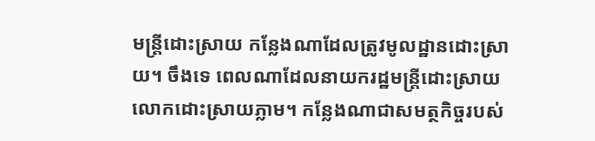មន្ត្រីដោះស្រាយ កន្លែងណាដែលត្រូវមូលដ្ឋានដោះស្រាយ។ ចឹងទេ ពេលណាដែលនាយករដ្ឋមន្រ្តីដោះស្រាយ លោកដោះស្រាយភ្លាម។ កន្លែងណាជាសមត្ថកិច្ចរបស់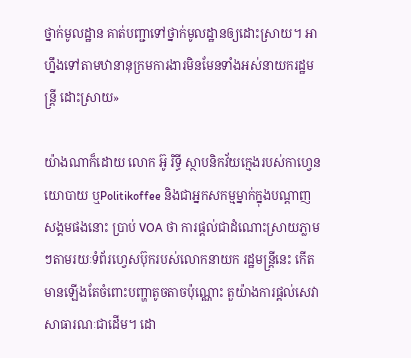ថ្នាក់មូលដ្ឋាន គាត់បញ្ជាទៅថ្នាក់មូលដ្ឋានឲ្យដោះស្រាយ។ អាហ្នឹងទៅតាមឋានានុក្រមការងារមិនមែនទាំងអស់នាយករដ្ឋមន្ត្រី ដោះស្រាយ»

យ៉ាងណាក៏ដោយ លោក អ៊ូ រិទ្ធី ស្ថាបនិកវ័យក្មេងរបស់កាហ្វេនយោបាយ ឬPolitikoffee និងជាអ្នកសកម្មម្នាក់ក្នុងបណ្តាញសង្គមផងនោះ ប្រាប់ VOA ថា ការផ្តល់ជាដំណោះស្រាយភ្លាមៗតាមរយៈទំព័រហ្វេសប៊ុករបស់លោកនាយក រដ្ឋមន្ត្រីនេះ កើតមានឡើងតែចំពោះបញ្ហាតូចតាចប៉ុណ្ណោះ តួយ៉ាងការផ្តល់សេវាសាធារណៈជាដើម។ ដោ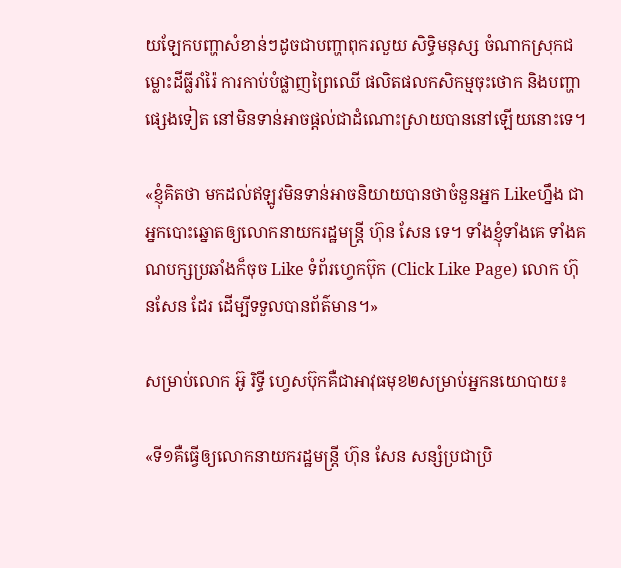យឡែកបញ្ហាសំខាន់ៗដូចជាបញ្ហាពុករលួយ សិទ្ធិមនុស្ស ចំណាកស្រុកជម្លោះដីធ្លីរាំរ៉ៃ ការកាប់បំផ្លាញព្រៃឈើ ផលិតផលកសិកម្មចុះថោក និងបញ្ហាផ្សេងទៀត នៅមិនទាន់អាចផ្តល់ជាដំណោះស្រាយបាននៅឡើយនោះទេ។

«ខ្ញុំគិតថា មកដល់ឥឡូវមិនទាន់អាចនិយាយបានថាចំនួនអ្នក Likeហ្នឹង ជាអ្នកបោះឆ្នោតឲ្យលោកនាយករដ្ឋមន្ត្រី ហ៊ុន សែន ទេ។ ទាំងខ្ញុំទាំងគេ ទាំងគណបក្សប្រឆាំងក៏ចុច Like ទំព័រហ្វេកប៊ុក (Click Like Page) លោក ហ៊ុនសែន ដែរ ដើម្បីទទួលបានព័ត៌មាន។»

សម្រាប់លោក អ៊ូ រិទ្ធី ហ្វេសប៊ុកគឺជាអាវុធមុខ២សម្រាប់អ្នកនយោបាយ៖

«ទី១គឺធ្វើឲ្យលោកនាយករដ្ឋមន្ត្រី ហ៊ុន សែន សន្សំប្រជាប្រិ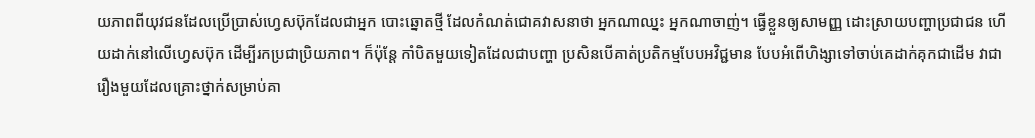យភាពពីយុវជនដែលប្រើប្រាស់ហ្វេសប៊ុកដែលជាអ្នក បោះឆ្នោតថ្មី ដែលកំណត់ជោគវាសនាថា អ្នកណាឈ្នះ អ្នកណាចាញ់។ ធ្វើខ្លួនឲ្យសាមញ្ញ ដោះស្រាយបញ្ហាប្រជាជន ហើយដាក់នៅលើហ្វេសប៊ុក ដើម្បីរកប្រជាប្រិយភាព។ ក៏ប៉ុន្តែ កាំបិតមួយទៀតដែលជាបញ្ហា ប្រសិនបើគាត់ប្រតិកម្មបែបអវិជ្ជមាន បែបអំពើហិង្សាទៅចាប់គេដាក់គុកជាដើម វាជារឿងមួយដែលគ្រោះថ្នាក់សម្រាប់គា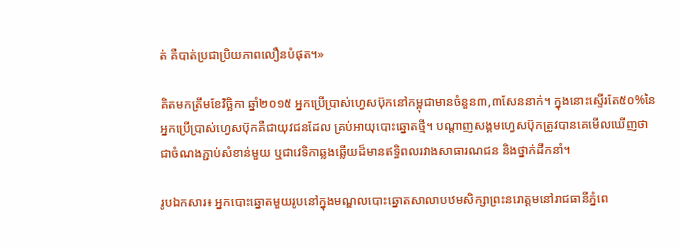ត់ គឺបាត់ប្រជាប្រិយភាពលឿនបំផុត។»

គិតមកត្រឹមខែវិច្ឆិកា ឆ្នាំ២០១៥ អ្នកប្រើប្រាស់ហ្វេសប៊ុកនៅកម្ពុជាមានចំនួន៣,៣សែននាក់។ ក្នុងនោះស្ទើរតែ៥០%នៃអ្នកប្រើប្រាស់ហ្វេសប៊ុកគឺជាយុវជនដែល គ្រប់អាយុបោះឆ្នោតថ្មី។ បណ្តាញសង្គមហ្វេសប៊ុកត្រូវបានគេមើលឃើញថា ជាចំណងភ្ជាប់សំខាន់មួយ ឬជាវេទិកាឆ្លងឆ្លើយដ៏មានឥទ្ធិពលរវាងសាធារណជន និងថ្នាក់ដឹកនាំ។

រូបឯកសារ៖ អ្នកបោះឆ្នោតមួយរូបនៅក្នុងមណ្ឌលបោះឆ្នោតសាលាបឋមសិក្សាព្រះនរោត្តមនៅរាជធានីភ្នំពេ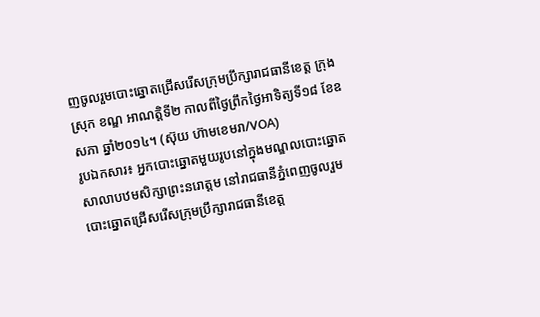ញចូលរួមបោះឆ្នោតជ្រើសរើសក្រុមប្រឹក្សារាជធានីខេត្ត ក្រុង ស្រុក ខណ្ឌ អាណត្តិទី២ កាលពីថ្ងៃព្រឹកថ្ងៃអាទិត្យទី១៨ ខែឧសភា ឆ្នាំ២០១៤។ (ស៊ុយ ហ៊ាមខេមរា/VOA)
រូបឯកសារ៖ អ្នកបោះឆ្នោតមួយរូបនៅក្នុងមណ្ឌលបោះឆ្នោតសាលាបឋមសិក្សាព្រះនរោត្តម នៅរាជធានីភ្នំពេញចូលរួមបោះឆ្នោតជ្រើសរើសក្រុមប្រឹក្សារាជធានីខេត្ត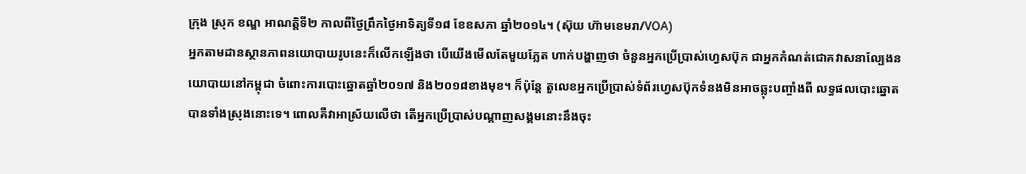ក្រុង ស្រុក ខណ្ឌ អាណត្តិទី២ កាលពីថ្ងៃព្រឹកថ្ងៃអាទិត្យទី១៨ ខែឧសភា ឆ្នាំ២០១៤។ (ស៊ុយ ហ៊ាមខេមរា/VOA)
អ្នកតាមដានស្ថានភាពនយោបាយរូបនេះក៏លើកឡើងថា បើយើងមើលតែមួយភ្លែត ហាក់បង្ហាញថា ចំនួនអ្នកប្រើប្រាស់ហ្វេសប៊ុក ជាអ្នកកំណត់ជោគវាសនាល្បែងនយោបាយនៅកម្ពុជា ចំពោះការបោះឆ្នោតឆ្នាំ២០១៧ និង២០១៨ខាងមុខ។ ក៏ប៉ុន្តែ តួលេខអ្នកប្រើប្រាស់ទំព័រហ្វេសប៊ុកទំនងមិនអាចឆ្លុះបញ្ចាំងពី លទ្ធផលបោះឆ្នោតបានទាំងស្រុងនោះទេ។ ពោលគឺវាអាស្រ័យលើថា តើអ្នកប្រើប្រាស់បណ្តាញសង្គមនោះនឹងចុះ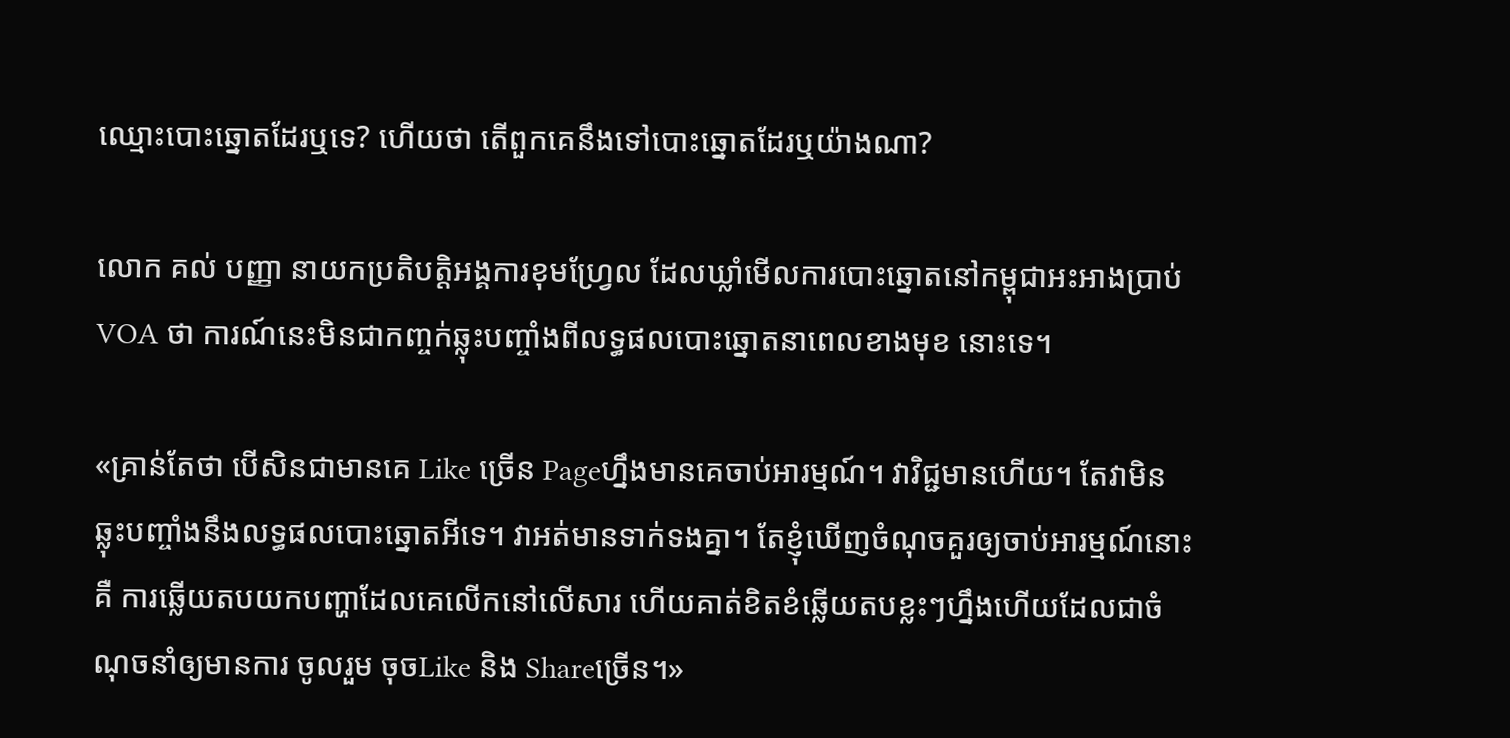ឈ្មោះបោះឆ្នោតដែរឬទេ? ហើយថា តើពួកគេនឹងទៅបោះឆ្នោតដែរឬយ៉ាងណា?

លោក គល់ បញ្ញា នាយកប្រតិបតិ្តអង្គការខុមហ្វ្រែល ដែលឃ្លាំមើលការបោះឆ្នោតនៅកម្ពុជាអះអាងប្រាប់ VOA ថា ការណ៍នេះមិនជាកញ្ចក់ឆ្លុះបញ្ចាំងពីលទ្ធផលបោះឆ្នោតនាពេលខាងមុខ នោះទេ។

«គ្រាន់តែថា បើសិនជាមានគេ Like ច្រើន Pageហ្នឹងមានគេចាប់អារម្មណ៍។ វាវិជ្ជមានហើយ។ តែវាមិនឆ្លុះបញ្ចាំងនឹងលទ្ធផលបោះឆ្នោតអីទេ។ វាអត់មានទាក់ទងគ្នា។ តែខ្ញុំឃើញចំណុចគួរឲ្យចាប់អារម្មណ៍នោះគឺ ការឆ្លើយតបយកបញ្ហាដែលគេលើកនៅលើសារ ហើយគាត់ខិតខំឆ្លើយតបខ្លះៗហ្នឹងហើយដែលជាចំណុចនាំឲ្យមានការ ចូលរួម ចុចLike និង Shareច្រើន។»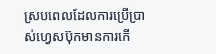ស្របពេលដែលការប្រើប្រាស់ហ្វេសប៊ុកមានការកើ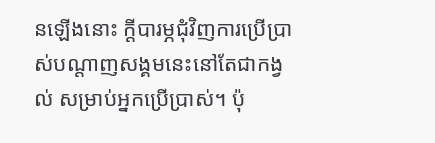នឡើងនោះ ក្តីបារម្ភជុំវិញការប្រើប្រាស់បណ្តាញសង្គមនេះនៅតែជាកង្វល់ សម្រាប់អ្នកប្រើប្រាស់។ ប៉ុ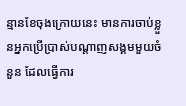ន្មានខែចុងក្រោយនេះ មានការចាប់ខ្លួនអ្នកប្រើប្រាស់បណ្តាញសង្គមមួយចំនួន ដែលធ្វើការ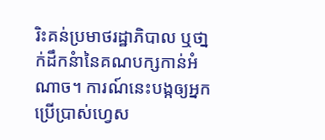រិះគន់ប្រមាថរដ្ឋាភិបាល ឬថា្នក់ដឹកនំានៃគណបក្សកាន់អំណាច។ ការណ៍នេះបង្កឲ្យអ្នកប្រើប្រាស់ហ្វេស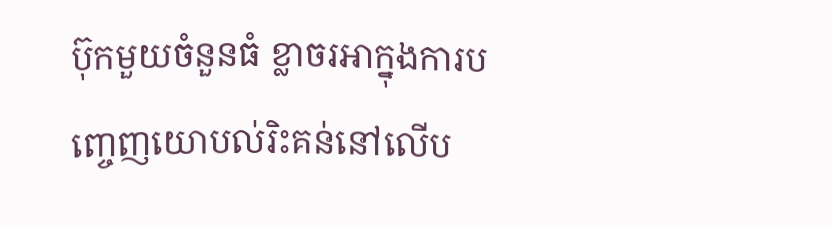ប៊ុកមួយចំនួនធំ ខ្លាចរអាក្នុងការបញ្ចេញយោបល់រិះគន់នៅលើប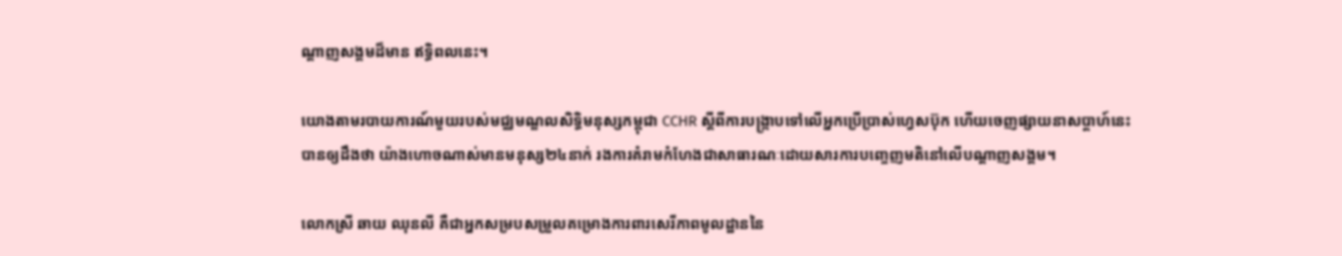ណ្តាញសង្គមដ៏មាន ឥទ្ធិពលនេះ។

យោងតាមរបាយការណ៍មួយរបស់មជ្ឈមណ្ឌលសិទ្ធិមនុស្សកម្ពុជា CCHR ស្តីពីការបង្ក្រាបទៅលើអ្នកប្រើប្រាស់ហ្វេសប៊ុក ហើយចេញផ្សាយនាសប្តាហ៍នេះ បានឲ្យដឹងថា យ៉ាងហោចណាស់មានមនុស្ស២៤នាក់ រងការគំរាមកំហែងជាសាធារណៈដោយសារការបញ្ចេញមតិនៅលើបណ្តាញសង្គម។

លោកស្រី ឆាយ ឈុនលី គឺជាអ្នកសម្របសម្រួលគម្រោងការពារសេរីភាពមូលដ្ឋាននៃ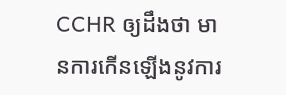CCHR ឲ្យដឹងថា មានការកើនឡើងនូវការ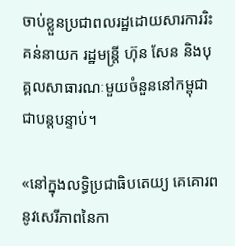ចាប់ខ្លួនប្រជាពលរដ្ឋដោយសារការរិះគន់នាយក រដ្ឋមន្ត្រី ហ៊ុន សែន និងបុគ្គលសាធារណៈមួយចំនួននៅកម្ពុជាជាបន្តបន្ទាប់។

«នៅក្នុងលទ្ធិប្រជាធិបតេយ្យ គេគោរពនូវសេរីភាពនៃកា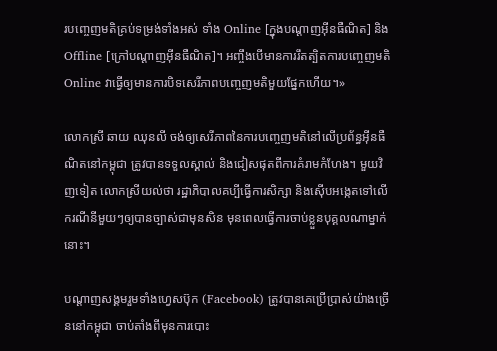របញ្ចេញមតិគ្រប់ទម្រង់ទាំងអស់ ទាំង Online [ក្នុងបណ្តាញអ៊ីនធឺណិត] និង Offline [ក្រៅបណ្តាញអ៊ីនធឺណិត]។ អញ្ចឹងបើមានការរឹតត្បិតការបញ្ចេញមតិ Online វាធ្វើឲ្យមានការបិទសេរីភាពបញ្ចេញមតិមួយផ្នែកហើយ។»

លោកស្រី ឆាយ ឈុនលី ចង់ឲ្យសេរីភាពនៃការបញ្ចេញមតិនៅលើប្រព័ន្ធអ៊ីនធឺណិតនៅកម្ពុជា ត្រូវបានទទួលស្គាល់ និងជៀសផុតពីការគំរាមកំហែង។ មួយវិញទៀត លោកស្រីយល់ថា រដ្ឋាភិបាលគប្បីធ្វើការសិក្សា និងស៊ើបអង្កេតទៅលើករណីនីមួយៗឲ្យបានច្បាស់ជាមុនសិន មុនពេលធ្វើការចាប់ខ្លួនបុគ្គលណាម្នាក់នោះ។

បណ្តាញសង្គមរួមទាំងហ្វេសប៊ុក (Facebook) ត្រូវបានគេប្រើប្រាស់យ៉ាងច្រើននៅកម្ពុជា ចាប់តាំងពីមុនការបោះ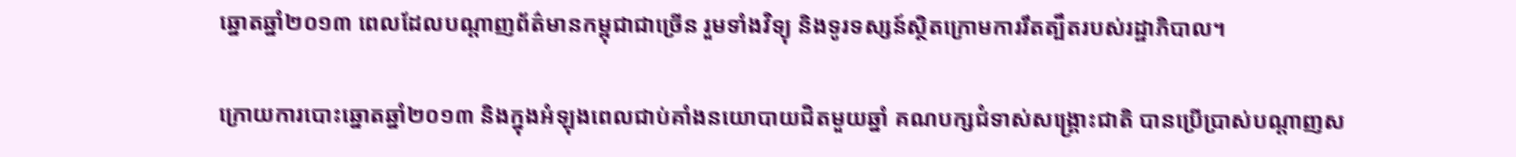ឆ្នោតឆ្នាំ២០១៣ ពេលដែលបណ្តាញព័ត៌មានកម្ពុជាជាច្រើន រួមទាំងវិទ្យុ និងទូរទស្សន៍ស្ថិតក្រោមការរឹតត្បឹតរបស់រដ្ឋាភិបាល។

ក្រោយការបោះឆ្នោតឆ្នាំ២០១៣ និងក្នុងអំឡុងពេលជាប់គាំងនយោបាយជិតមួយឆ្នាំ គណបក្សជំទាស់សង្គ្រោះជាតិ បានប្រើប្រាស់បណ្តាញស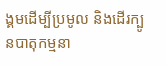ង្គមដើម្បីប្រមូល និងដើរក្បូនបាតុកម្មនា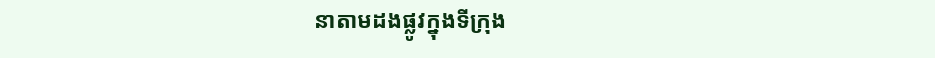នាតាមដងផ្លូវក្នុងទីក្រុង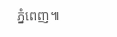ភ្នំពេញ៕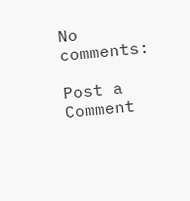No comments:

Post a Comment